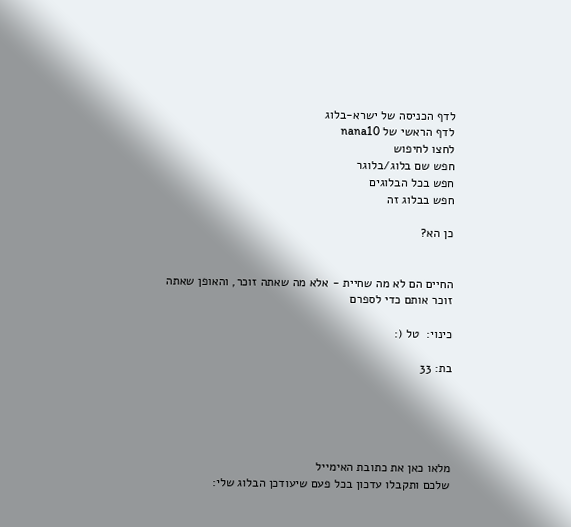לדף הכניסה של ישרא-בלוג
לדף הראשי של nana10
לחצו לחיפוש
חפש שם בלוג/בלוגר
חפש בכל הבלוגים
חפש בבלוג זה

כן הא?


החיים הם לא מה שחיית - אלא מה שאתה זוכר, והאופן שאתה זוכר אותם כדי לספרם

כינוי:  טל (:

בת: 33





מלאו כאן את כתובת האימייל
שלכם ותקבלו עדכון בכל פעם שיעודכן הבלוג שלי: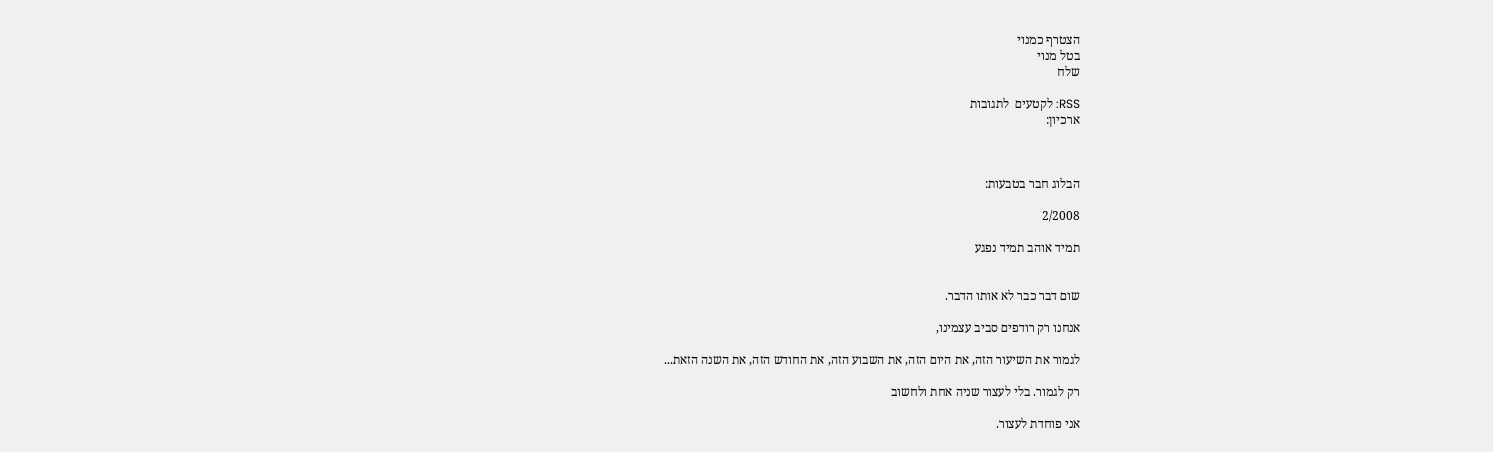הצטרף כמנוי
בטל מנוי
שלח

RSS: לקטעים  לתגובות
ארכיון:



הבלוג חבר בטבעות:

2/2008

תמיד אוהב תמיד נפגע


שום דבר כבר לא אותו הדבר.

אנחנו רק רודפים סביב עצמינו,

לגמור את השיעור הזה, את היום הזה, את השבוע הזה, את החודש הזה, את השנה הזאת...

רק לגמור. בלי לעצור שניה אחת ולחשוב

אני פוחדת לעצור.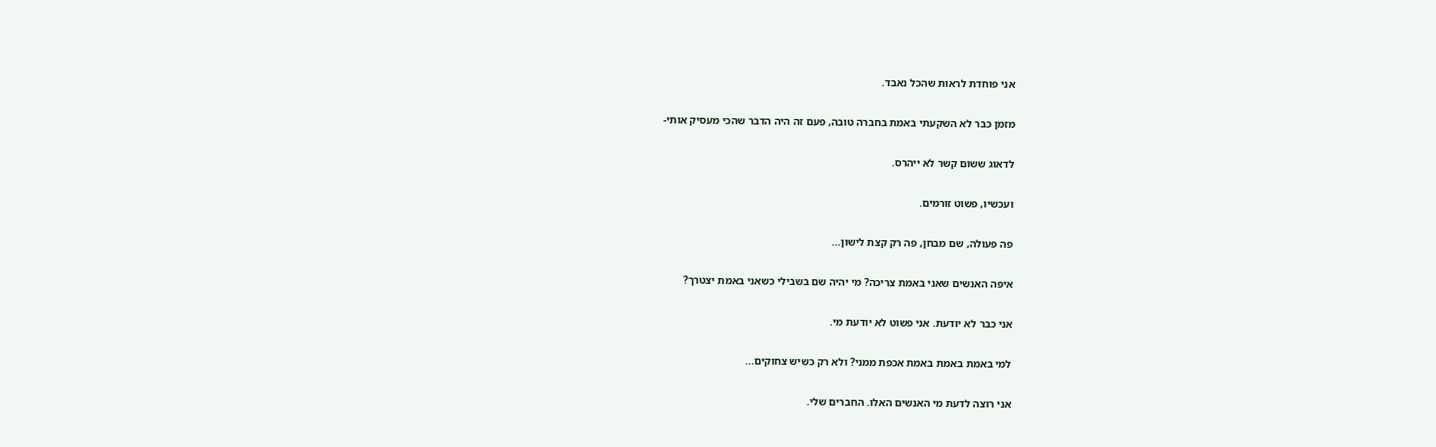אני פוחדת לראות שהכל נאבד.

מזמן כבר לא השקעתי באמת בחברה טובה, פעם זה היה הדבר שהכי מעסיק אותי-

לדאוג ששום קשר לא ייהרס.

ועכשיו, פשוט זורמים.

פה פעולה, שם מבחן, פה רק קצת לישון...

איפה האנשים שאני באמת צריכה? מי יהיה שם בשבילי כשאני באמת יצטרך?

אני כבר לא יודעת. אני פשוט לא יודעת מי.

למי באמת באמת באמת אכפת ממני? ולא רק כשיש צחוקים...

אני רוצה לדעת מי האנשים האלו. החברים שלי.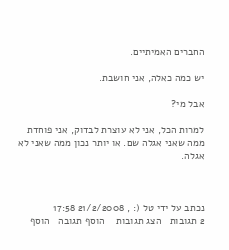החברים האמיתיים.

יש כמה כאלה, אני חושבת.

אבל מי?

למרות הכל, אני לא עוצרת לבדוק, אני פוחדת ממה שאני אגלה שם. או יותר נכון ממה שאני לא אגלה.



נכתב על ידי טל (: , 21/2/2008 17:58
2 תגובות   הצג תגובות    הוסף תגובה   הוסף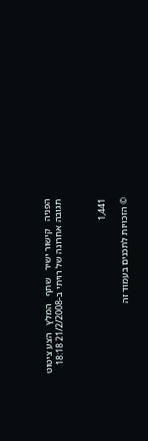הפניה   קישור ישיר   שתף   המלץ   הצע ציטוט
תגובה אחרונה של רויתי ב-21/2/2008 18:18



1,441

© הזכויות לתכנים בעמוד זה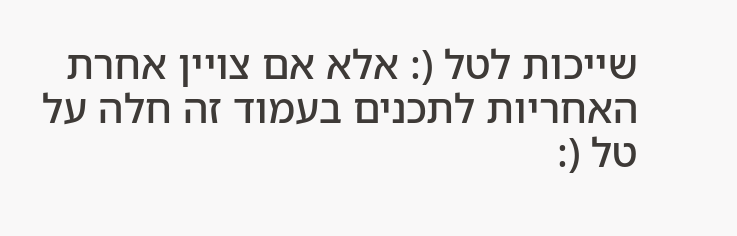שייכות לטל (: אלא אם צויין אחרת
האחריות לתכנים בעמוד זה חלה על טל (: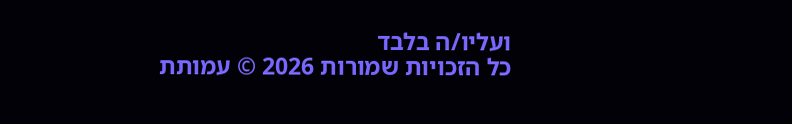ועליו/ה בלבד
כל הזכויות שמורות 2026 © עמותת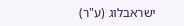ישראבלוג (ע"ר)